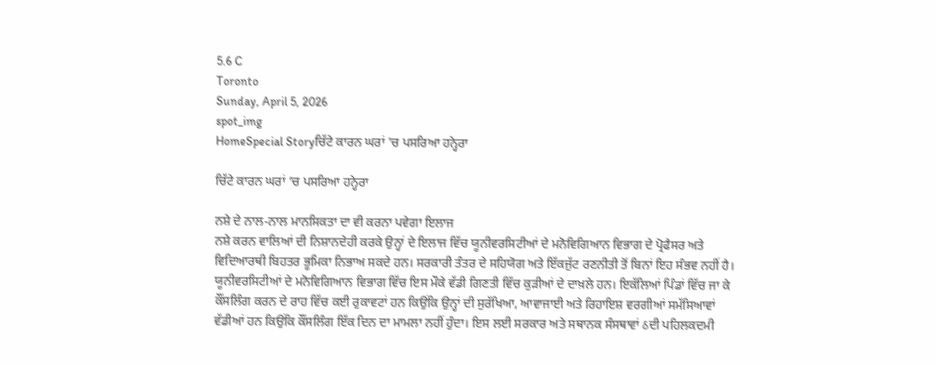5.6 C
Toronto
Sunday, April 5, 2026
spot_img
HomeSpecial Storyਚਿੱਟੇ ਕਾਰਨ ਘਰਾਂ 'ਚ ਪਸਰਿਆ ਹਨ੍ਹੇਰਾ

ਚਿੱਟੇ ਕਾਰਨ ਘਰਾਂ ‘ਚ ਪਸਰਿਆ ਹਨ੍ਹੇਰਾ

ਨਸ਼ੇ ਦੇ ਨਾਲ-ਨਾਲ ਮਾਨਸਿਕਤਾ ਦਾ ਵੀ ਕਰਨਾ ਪਵੇਗਾ ਇਲਾਜ
ਨਸ਼ੇ ਕਰਨ ਵਾਲਿਆਂ ਦੀ ਨਿਸ਼ਾਨਦੇਹੀ ਕਰਕੇ ਉਨ੍ਹਾਂ ਦੇ ਇਲਾਜ ਵਿੱਚ ਯੂਨੀਵਰਸਿਟੀਆਂ ਦੇ ਮਨੋਵਿਗਿਆਨ ਵਿਭਾਗ ਦੇ ਪ੍ਰੋਫੈਸਰ ਅਤੇ ਵਿਦਿਆਰਥੀ ਬਿਹਤਰ ਭੂਮਿਕਾ ਨਿਭਾਅ ਸਕਦੇ ਹਨ। ਸਰਕਾਰੀ ਤੰਤਰ ਦੇ ਸਹਿਯੋਗ ਅਤੇ ਇੱਕਜੁੱਟ ਰਣਨੀਤੀ ਤੋਂ ਬਿਨਾਂ ਇਹ ਸੰਭਵ ਨਹੀਂ ਹੈ। ਯੂਨੀਵਰਸਿਟੀਆਂ ਦੇ ਮਨੋਵਿਗਿਆਨ ਵਿਭਾਗ ਵਿੱਚ ਇਸ ਮੌਕੇ ਵੱਡੀ ਗਿਣਤੀ ਵਿੱਚ ਕੁੜੀਆਂ ਦੇ ਦਾਖ਼ਲੇ ਹਨ। ਇਕੱਲਿਆਂ ਪਿੰਡਾਂ ਵਿੱਚ ਜਾ ਕੇ ਕੌਂਸਲਿੰਗ ਕਰਨ ਦੇ ਰਾਹ ਵਿੱਚ ਕਈ ਰੁਕਾਵਟਾਂ ਹਨ ਕਿਉਂਕਿ ਉਨ੍ਹਾਂ ਦੀ ਸੁਰੱਖਿਆ, ਆਵਾਜਾਈ ਅਤੇ ਰਿਹਾਇਸ਼ ਵਰਗੀਆਂ ਸਮੱਸਿਆਵਾਂ ਵੱਡੀਆਂ ਹਨ ਕਿਉਂਕਿ ਕੌਂਸਲਿੰਗ ਇੱਕ ਦਿਨ ਦਾ ਮਾਮਲਾ ਨਹੀਂ ਹੁੰਦਾ। ਇਸ ਲਈ ਸਰਕਾਰ ਅਤੇ ਸਥਾਨਕ ਸੰਸਥਾਵਾਂ ઠਦੀ ਪਹਿਲਕਦਮੀ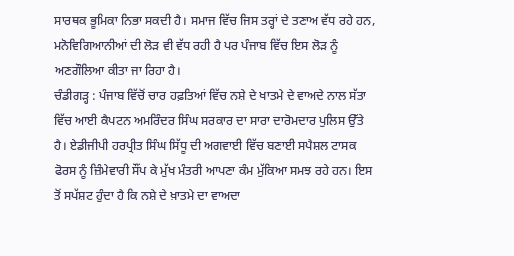ਸਾਰਥਕ ਭੂਮਿਕਾ ਨਿਭਾ ਸਕਦੀ ਹੈ। ਸਮਾਜ ਵਿੱਚ ਜਿਸ ਤਰ੍ਹਾਂ ਦੇ ਤਣਾਅ ਵੱਧ ਰਹੇ ਹਨ, ਮਨੋਵਿਗਿਆਨੀਆਂ ਦੀ ਲੋੜ ਵੀ ਵੱਧ ਰਹੀ ਹੈ ਪਰ ਪੰਜਾਬ ਵਿੱਚ ਇਸ ਲੋੜ ਨੂੰ ਅਣਗੌਲਿਆ ਕੀਤਾ ਜਾ ਰਿਹਾ ਹੈ।
ਚੰਡੀਗੜ੍ਹ : ਪੰਜਾਬ ਵਿੱਚੋਂ ਚਾਰ ਹਫ਼ਤਿਆਂ ਵਿੱਚ ਨਸ਼ੇ ਦੇ ਖਾਤਮੇ ਦੇ ਵਾਅਦੇ ਨਾਲ ਸੱਤਾ ਵਿੱਚ ਆਈ ਕੈਪਟਨ ਅਮਰਿੰਦਰ ਸਿੰਘ ਸਰਕਾਰ ਦਾ ਸਾਰਾ ਦਾਰੋਮਦਾਰ ਪੁਲਿਸ ਉੱਤੇ ਹੈ। ਏਡੀਜੀਪੀ ਹਰਪ੍ਰੀਤ ਸਿੰਘ ਸਿੱਧੂ ਦੀ ਅਗਵਾਈ ਵਿੱਚ ਬਣਾਈ ਸਪੈਸ਼ਲ ਟਾਸਕ ਫੋਰਸ ਨੂੰ ਜ਼ਿੰਮੇਵਾਰੀ ਸੌਂਪ ਕੇ ਮੁੱਖ ਮੰਤਰੀ ਆਪਣਾ ਕੰਮ ਮੁੱਕਿਆ ਸਮਝ ਰਹੇ ਹਨ। ਇਸ ਤੋਂ ਸਪੱਸ਼ਟ ਹੁੰਦਾ ਹੈ ਕਿ ਨਸ਼ੇ ਦੇ ਖ਼ਾਤਮੇ ਦਾ ਵਾਅਦਾ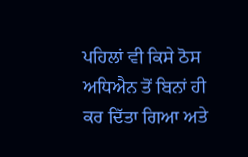ਪਹਿਲਾਂ ਵੀ ਕਿਸੇ ਠੋਸ ਅਧਿਐਨ ਤੋਂ ਬਿਨਾਂ ਹੀ ਕਰ ਦਿੱਤਾ ਗਿਆ ਅਤੇ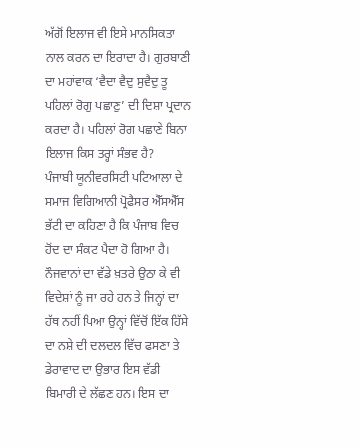ਅੱਗੋਂ ਇਲਾਜ ਵੀ ਇਸੇ ਮਾਨਸਿਕਤਾ ਨਾਲ ਕਰਨ ਦਾ ਇਰਾਦਾ ਹੈ। ਗੁਰਬਾਣੀ ਦਾ ਮਹਾਂਵਾਕ ‘ਵੈਦਾ ਵੈਦੁ ਸੁਵੈਦੁ ਤੂ ਪਹਿਲਾਂ ਰੋਗੁ ਪਛਾਣੁ’ ਦੀ ਦਿਸ਼ਾ ਪ੍ਰਦਾਨ ਕਰਦਾ ਹੈ। ਪਹਿਲਾਂ ਰੋਗ ਪਛਾਣੇ ਬਿਨਾ ਇਲਾਜ ਕਿਸ ਤਰ੍ਹਾਂ ਸੰਭਵ ਹੈ?
ਪੰਜਾਬੀ ਯੂਨੀਵਰਸਿਟੀ ਪਟਿਆਲਾ ਦੇ ਸਮਾਜ ਵਿਗਿਆਨੀ ਪ੍ਰੋਫੈਸਰ ਐੱਸਐੱਸ ਭੱਟੀ ਦਾ ਕਹਿਣਾ ਹੈ ਕਿ ਪੰਜਾਬ ਵਿਚ ਹੋਂਦ ਦਾ ਸੰਕਟ ਪੈਦਾ ਹੋ ਗਿਆ ਹੈ। ਨੌਜਵਾਨਾਂ ਦਾ ਵੱਡੇ ਖ਼ਤਰੇ ਉਠਾ ਕੇ ਵੀ ਵਿਦੇਸ਼ਾਂ ਨੂੰ ਜਾ ਰਹੇ ਹਨ ਤੇ ਜਿਨ੍ਹਾਂ ਦਾ ਹੱਥ ਨਹੀਂ ਪਿਆ ਉਨ੍ਹਾਂ ਵਿੱਚੋਂ ਇੱਕ ਹਿੱਸੇ ਦਾ ਨਸ਼ੇ ਦੀ ਦਲਦਲ ਵਿੱਚ ਫਸਣਾ ਤੇ ਡੇਰਾਵਾਦ ਦਾ ਉਭਾਰ ਇਸ ਵੱਡੀ ਬਿਮਾਰੀ ਦੇ ਲੱਛਣ ਹਨ। ਇਸ ਦਾ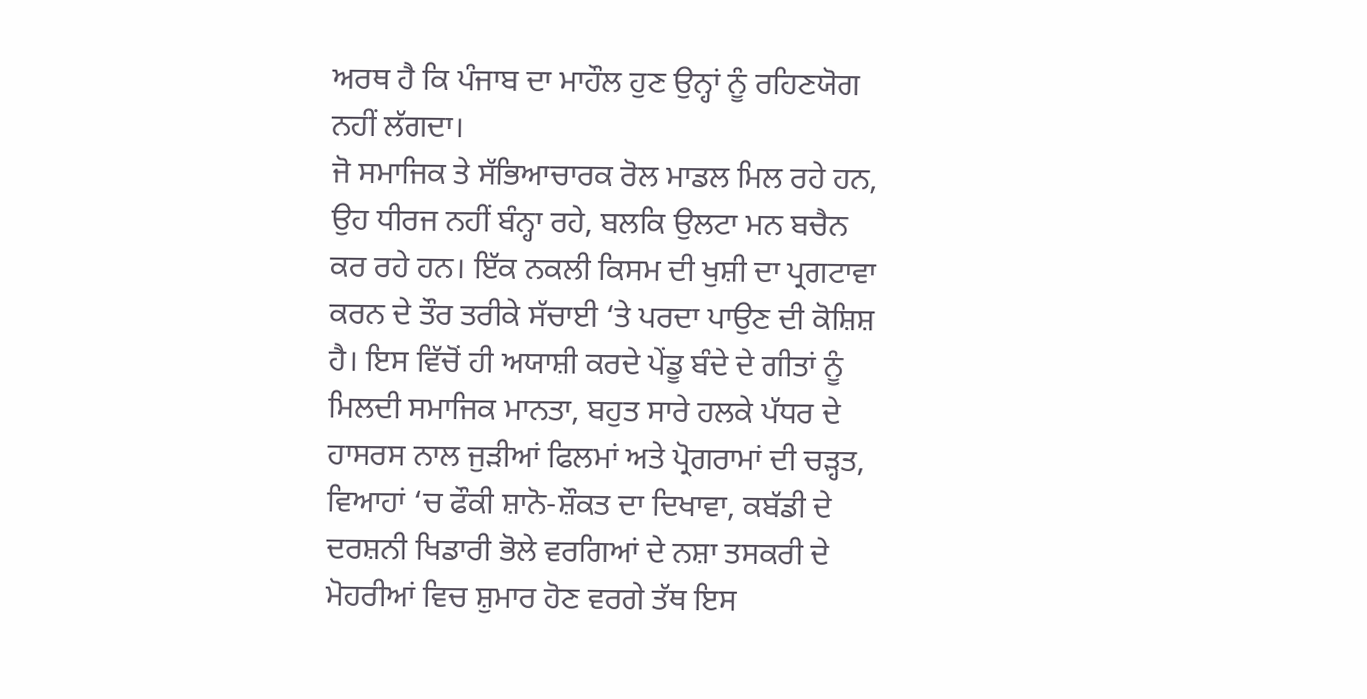ਅਰਥ ਹੈ ਕਿ ਪੰਜਾਬ ਦਾ ਮਾਹੌਲ ਹੁਣ ਉਨ੍ਹਾਂ ਨੂੰ ਰਹਿਣਯੋਗ ਨਹੀਂ ਲੱਗਦਾ।
ਜੋ ਸਮਾਜਿਕ ਤੇ ਸੱਭਿਆਚਾਰਕ ਰੋਲ ਮਾਡਲ ਮਿਲ ਰਹੇ ਹਨ, ਉਹ ਧੀਰਜ ਨਹੀਂ ਬੰਨ੍ਹਾ ਰਹੇ, ਬਲਕਿ ਉਲਟਾ ਮਨ ਬਚੈਨ ਕਰ ਰਹੇ ਹਨ। ਇੱਕ ਨਕਲੀ ਕਿਸਮ ਦੀ ਖੁਸ਼ੀ ਦਾ ਪ੍ਰਗਟਾਵਾ ਕਰਨ ਦੇ ਤੌਰ ਤਰੀਕੇ ਸੱਚਾਈ ‘ਤੇ ਪਰਦਾ ਪਾਉਣ ਦੀ ਕੋਸ਼ਿਸ਼ ਹੈ। ਇਸ ਵਿੱਚੋਂ ਹੀ ਅਯਾਸ਼ੀ ਕਰਦੇ ਪੇਂਡੂ ਬੰਦੇ ਦੇ ਗੀਤਾਂ ਨੂੰ ਮਿਲਦੀ ਸਮਾਜਿਕ ਮਾਨਤਾ, ਬਹੁਤ ਸਾਰੇ ਹਲਕੇ ਪੱਧਰ ਦੇ ਹਾਸਰਸ ਨਾਲ ਜੁੜੀਆਂ ਫਿਲਮਾਂ ਅਤੇ ਪ੍ਰੋਗਰਾਮਾਂ ਦੀ ਚੜ੍ਹਤ, ਵਿਆਹਾਂ ‘ਚ ਫੌਕੀ ਸ਼ਾਨੋ-ਸ਼ੌਕਤ ਦਾ ਦਿਖਾਵਾ, ਕਬੱਡੀ ਦੇ ਦਰਸ਼ਨੀ ਖਿਡਾਰੀ ਭੋਲੇ ਵਰਗਿਆਂ ਦੇ ਨਸ਼ਾ ਤਸਕਰੀ ਦੇ ਮੋਹਰੀਆਂ ਵਿਚ ਸ਼ੁਮਾਰ ਹੋਣ ਵਰਗੇ ਤੱਥ ਇਸ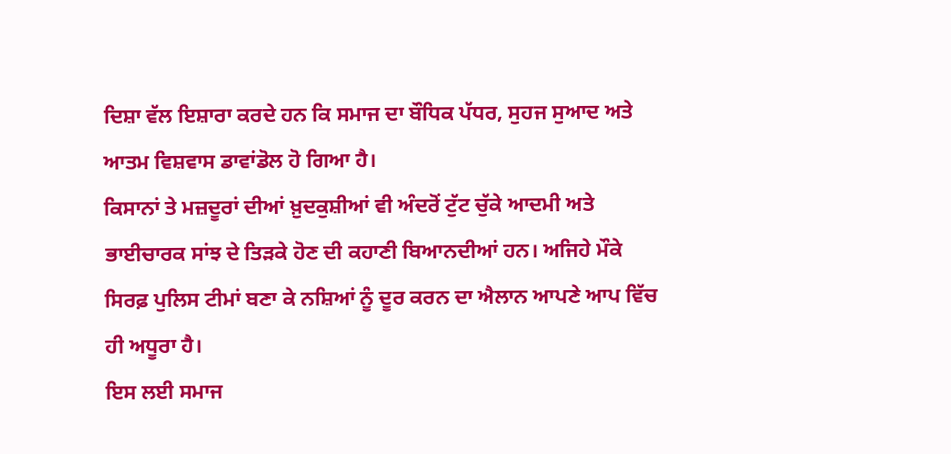ਦਿਸ਼ਾ ਵੱਲ ਇਸ਼ਾਰਾ ਕਰਦੇ ਹਨ ਕਿ ਸਮਾਜ ਦਾ ਬੌਧਿਕ ਪੱਧਰ, ਸੁਹਜ ਸੁਆਦ ਅਤੇ ਆਤਮ ਵਿਸ਼ਵਾਸ ਡਾਵਾਂਡੋਲ ਹੋ ਗਿਆ ਹੈ।
ਕਿਸਾਨਾਂ ਤੇ ਮਜ਼ਦੂਰਾਂ ਦੀਆਂ ਖ਼ੁਦਕੁਸ਼ੀਆਂ ਵੀ ਅੰਦਰੋਂ ਟੁੱਟ ਚੁੱਕੇ ਆਦਮੀ ਅਤੇ ਭਾਈਚਾਰਕ ਸਾਂਝ ਦੇ ਤਿੜਕੇ ਹੋਣ ਦੀ ਕਹਾਣੀ ਬਿਆਨਦੀਆਂ ਹਨ। ਅਜਿਹੇ ਮੌਕੇ ਸਿਰਫ਼ ਪੁਲਿਸ ਟੀਮਾਂ ਬਣਾ ਕੇ ਨਸ਼ਿਆਂ ਨੂੰ ਦੂਰ ਕਰਨ ਦਾ ਐਲਾਨ ਆਪਣੇ ਆਪ ਵਿੱਚ ਹੀ ਅਧੂਰਾ ਹੈ।
ਇਸ ਲਈ ਸਮਾਜ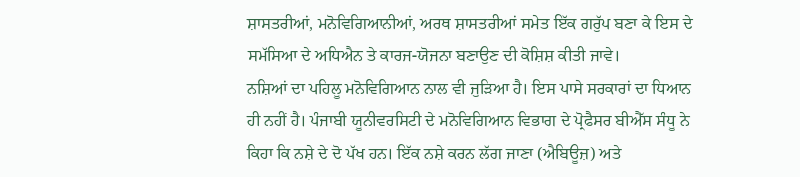ਸ਼ਾਸਤਰੀਆਂ, ਮਨੋਵਿਗਿਆਨੀਆਂ, ਅਰਥ ਸ਼ਾਸਤਰੀਆਂ ਸਮੇਤ ਇੱਕ ਗਰੁੱਪ ਬਣਾ ਕੇ ਇਸ ਦੇ ਸਮੱਸਿਆ ਦੇ ਅਧਿਐਨ ਤੇ ਕਾਰਜ-ਯੋਜਨਾ ਬਣਾਉਣ ਦੀ ਕੋਸ਼ਿਸ਼ ਕੀਤੀ ਜਾਵੇ।
ਨਸ਼ਿਆਂ ਦਾ ਪਹਿਲੂ ਮਨੋਵਿਗਿਆਨ ਨਾਲ ਵੀ ਜੁੜਿਆ ਹੈ। ਇਸ ਪਾਸੇ ਸਰਕਾਰਾਂ ਦਾ ਧਿਆਨ ਹੀ ਨਹੀਂ ਹੈ। ਪੰਜਾਬੀ ਯੂਨੀਵਰਸਿਟੀ ਦੇ ਮਨੋਵਿਗਿਆਨ ਵਿਭਾਗ ਦੇ ਪ੍ਰੋਫੈਸਰ ਬੀਐੱਸ ਸੰਧੂ ਨੇ ਕਿਹਾ ਕਿ ਨਸ਼ੇ ਦੇ ਦੋ ਪੱਖ ਹਨ। ਇੱਕ ਨਸ਼ੇ ਕਰਨ ਲੱਗ ਜਾਣਾ (ਐਬਿਊਜ਼) ਅਤੇ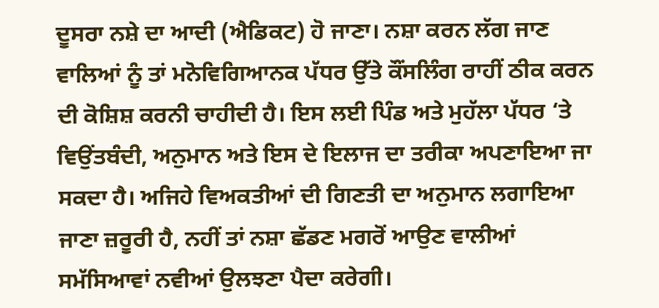ਦੂਸਰਾ ਨਸ਼ੇ ਦਾ ਆਦੀ (ਐਡਿਕਟ) ਹੋ ਜਾਣਾ। ਨਸ਼ਾ ਕਰਨ ਲੱਗ ਜਾਣ ਵਾਲਿਆਂ ਨੂੰ ਤਾਂ ਮਨੋਵਿਗਿਆਨਕ ਪੱਧਰ ਉੱਤੇ ਕੌਂਸਲਿੰਗ ਰਾਹੀਂ ਠੀਕ ਕਰਨ ਦੀ ਕੋਸ਼ਿਸ਼ ਕਰਨੀ ਚਾਹੀਦੀ ਹੈ। ਇਸ ਲਈ ਪਿੰਡ ਅਤੇ ਮੁਹੱਲਾ ਪੱਧਰ ‘ਤੇ ਵਿਉਂਤਬੰਦੀ, ਅਨੁਮਾਨ ਅਤੇ ਇਸ ਦੇ ਇਲਾਜ ਦਾ ਤਰੀਕਾ ਅਪਣਾਇਆ ਜਾ ਸਕਦਾ ਹੈ। ਅਜਿਹੇ ਵਿਅਕਤੀਆਂ ਦੀ ਗਿਣਤੀ ਦਾ ਅਨੁਮਾਨ ਲਗਾਇਆ ਜਾਣਾ ਜ਼ਰੂਰੀ ਹੈ, ਨਹੀਂ ਤਾਂ ਨਸ਼ਾ ਛੱਡਣ ਮਗਰੋਂ ਆਉਣ ਵਾਲੀਆਂ ਸਮੱਸਿਆਵਾਂ ਨਵੀਆਂ ਉਲਝਣਾ ਪੈਦਾ ਕਰੇਗੀ।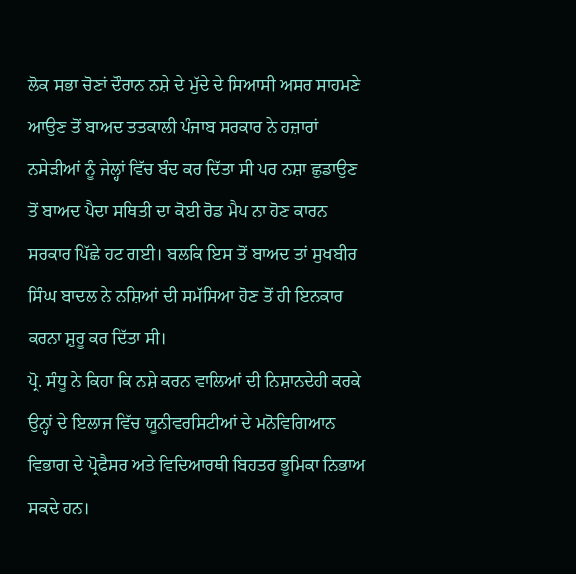ਲੋਕ ਸਭਾ ਚੋਣਾਂ ਦੌਰਾਨ ਨਸ਼ੇ ਦੇ ਮੁੱਦੇ ਦੇ ਸਿਆਸੀ ਅਸਰ ਸਾਹਮਣੇ ਆਉਣ ਤੋਂ ਬਾਅਦ ਤਤਕਾਲੀ ਪੰਜਾਬ ਸਰਕਾਰ ਨੇ ਹਜ਼ਾਰਾਂ ਨਸੇੜੀਆਂ ਨੂੰ ਜੇਲ੍ਹਾਂ ਵਿੱਚ ਬੰਦ ਕਰ ਦਿੱਤਾ ਸੀ ਪਰ ਨਸ਼ਾ ਛੁਡਾਉਣ ਤੋਂ ਬਾਅਦ ਪੈਦਾ ਸਥਿਤੀ ਦਾ ਕੋਈ ਰੋਡ ਮੈਪ ਨਾ ਹੋਣ ਕਾਰਨ ਸਰਕਾਰ ਪਿੱਛੇ ਹਟ ਗਈ। ਬਲਕਿ ਇਸ ਤੋਂ ਬਾਅਦ ਤਾਂ ਸੁਖਬੀਰ ਸਿੰਘ ਬਾਦਲ ਨੇ ਨਸ਼ਿਆਂ ਦੀ ਸਮੱਸਿਆ ਹੋਣ ਤੋਂ ਹੀ ਇਨਕਾਰ ਕਰਨਾ ਸ਼ੁਰੂ ਕਰ ਦਿੱਤਾ ਸੀ।
ਪ੍ਰੋ. ਸੰਧੂ ਨੇ ਕਿਹਾ ਕਿ ਨਸ਼ੇ ਕਰਨ ਵਾਲਿਆਂ ਦੀ ਨਿਸ਼ਾਨਦੇਹੀ ਕਰਕੇ ਉਨ੍ਹਾਂ ਦੇ ਇਲਾਜ ਵਿੱਚ ਯੂਨੀਵਰਸਿਟੀਆਂ ਦੇ ਮਨੋਵਿਗਿਆਨ ਵਿਭਾਗ ਦੇ ਪ੍ਰੋਫੈਸਰ ਅਤੇ ਵਿਦਿਆਰਥੀ ਬਿਹਤਰ ਭੂਮਿਕਾ ਨਿਭਾਅ ਸਕਦੇ ਹਨ।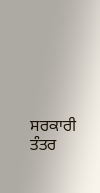ਸਰਕਾਰੀ ਤੰਤਰ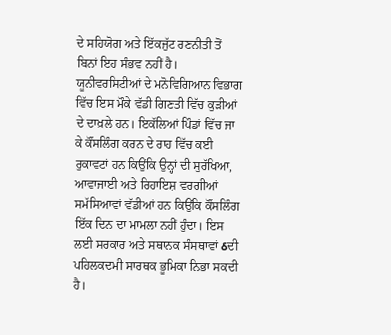ਦੇ ਸਹਿਯੋਗ ਅਤੇ ਇੱਕਜੁੱਟ ਰਣਨੀਤੀ ਤੋਂ ਬਿਨਾਂ ਇਹ ਸੰਭਵ ਨਹੀਂ ਹੈ। ਯੂਨੀਵਰਸਿਟੀਆਂ ਦੇ ਮਨੋਵਿਗਿਆਨ ਵਿਭਾਗ ਵਿੱਚ ਇਸ ਮੌਕੇ ਵੱਡੀ ਗਿਣਤੀ ਵਿੱਚ ਕੁੜੀਆਂ ਦੇ ਦਾਖ਼ਲੇ ਹਨ। ਇਕੱਲਿਆਂ ਪਿੰਡਾਂ ਵਿੱਚ ਜਾ ਕੇ ਕੌਂਸਲਿੰਗ ਕਰਨ ਦੇ ਰਾਹ ਵਿੱਚ ਕਈ ਰੁਕਾਵਟਾਂ ਹਨ ਕਿਉਂਕਿ ਉਨ੍ਹਾਂ ਦੀ ਸੁਰੱਖਿਆ, ਆਵਾਜਾਈ ਅਤੇ ਰਿਹਾਇਸ਼ ਵਰਗੀਆਂ ਸਮੱਸਿਆਵਾਂ ਵੱਡੀਆਂ ਹਨ ਕਿਉਂਕਿ ਕੌਂਸਲਿੰਗ ਇੱਕ ਦਿਨ ਦਾ ਮਾਮਲਾ ਨਹੀਂ ਹੁੰਦਾ। ਇਸ ਲਈ ਸਰਕਾਰ ਅਤੇ ਸਥਾਨਕ ਸੰਸਥਾਵਾਂ ઠਦੀ ਪਹਿਲਕਦਮੀ ਸਾਰਥਕ ਭੂਮਿਕਾ ਨਿਭਾ ਸਕਦੀ ਹੈ।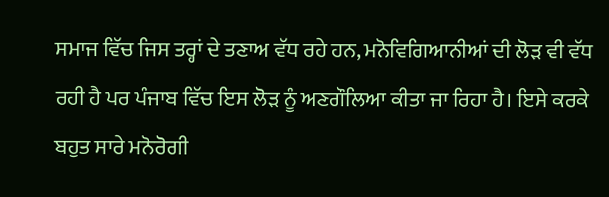ਸਮਾਜ ਵਿੱਚ ਜਿਸ ਤਰ੍ਹਾਂ ਦੇ ਤਣਾਅ ਵੱਧ ਰਹੇ ਹਨ, ਮਨੋਵਿਗਿਆਨੀਆਂ ਦੀ ਲੋੜ ਵੀ ਵੱਧ ਰਹੀ ਹੈ ਪਰ ਪੰਜਾਬ ਵਿੱਚ ਇਸ ਲੋੜ ਨੂੰ ਅਣਗੌਲਿਆ ਕੀਤਾ ਜਾ ਰਿਹਾ ਹੈ। ਇਸੇ ਕਰਕੇ ਬਹੁਤ ਸਾਰੇ ਮਨੋਰੋਗੀ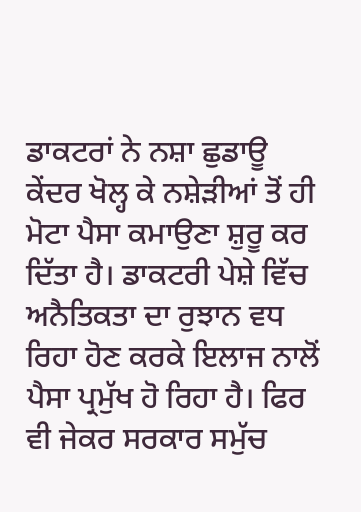ਡਾਕਟਰਾਂ ਨੇ ਨਸ਼ਾ ਛੁਡਾਊ ਕੇਂਦਰ ਖੋਲ੍ਹ ਕੇ ਨਸ਼ੇੜੀਆਂ ਤੋਂ ਹੀ ਮੋਟਾ ਪੈਸਾ ਕਮਾਉਣਾ ਸ਼ੁਰੂ ਕਰ ਦਿੱਤਾ ਹੈ। ਡਾਕਟਰੀ ਪੇਸ਼ੇ ਵਿੱਚ ਅਨੈਤਿਕਤਾ ਦਾ ਰੁਝਾਨ ਵਧ ਰਿਹਾ ਹੋਣ ਕਰਕੇ ਇਲਾਜ ਨਾਲੋਂ ਪੈਸਾ ਪ੍ਰਮੁੱਖ ਹੋ ਰਿਹਾ ਹੈ। ਫਿਰ ਵੀ ਜੇਕਰ ਸਰਕਾਰ ਸਮੁੱਚ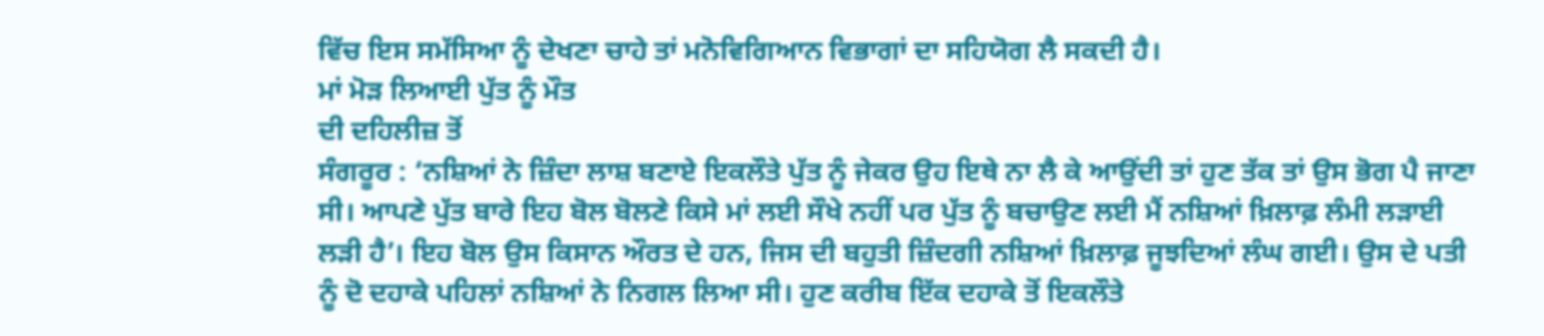ਵਿੱਚ ਇਸ ਸਮੱਸਿਆ ਨੂੰ ਦੇਖਣਾ ਚਾਹੇ ਤਾਂ ਮਨੋਵਿਗਿਆਨ ਵਿਭਾਗਾਂ ਦਾ ਸਹਿਯੋਗ ਲੈ ਸਕਦੀ ਹੈ।
ਮਾਂ ਮੋੜ ਲਿਆਈ ਪੁੱਤ ਨੂੰ ਮੌਤ
ਦੀ ਦਹਿਲੀਜ਼ ਤੋਂ
ਸੰਗਰੂਰ : ‘ਨਸ਼ਿਆਂ ਨੇ ਜ਼ਿੰਦਾ ਲਾਸ਼ ਬਣਾਏ ਇਕਲੌਤੇ ਪੁੱਤ ਨੂੰ ਜੇਕਰ ਉਹ ਇਥੇ ਨਾ ਲੈ ਕੇ ਆਉਂਦੀ ਤਾਂ ਹੁਣ ਤੱਕ ਤਾਂ ਉਸ ਭੋਗ ਪੈ ਜਾਣਾ ਸੀ। ਆਪਣੇ ਪੁੱਤ ਬਾਰੇ ਇਹ ਬੋਲ ਬੋਲਣੇ ਕਿਸੇ ਮਾਂ ਲਈ ਸੌਖੇ ਨਹੀਂ ਪਰ ਪੁੱਤ ਨੂੰ ਬਚਾਉਣ ਲਈ ਮੈਂ ਨਸ਼ਿਆਂ ਖ਼ਿਲਾਫ਼ ਲੰਮੀ ਲੜਾਈ ਲੜੀ ਹੈ’। ਇਹ ਬੋਲ ਉਸ ਕਿਸਾਨ ਔਰਤ ਦੇ ਹਨ, ਜਿਸ ਦੀ ਬਹੁਤੀ ਜ਼ਿੰਦਗੀ ਨਸ਼ਿਆਂ ਖ਼ਿਲਾਫ਼ ਜੂਝਦਿਆਂ ਲੰਘ ਗਈ। ਉਸ ਦੇ ਪਤੀ ਨੂੰ ਦੋ ਦਹਾਕੇ ਪਹਿਲਾਂ ਨਸ਼ਿਆਂ ਨੇ ਨਿਗਲ ਲਿਆ ਸੀ। ਹੁਣ ਕਰੀਬ ਇੱਕ ਦਹਾਕੇ ਤੋਂ ਇਕਲੌਤੇ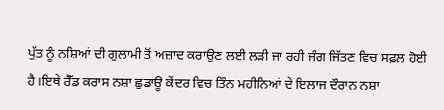ਪੁੱਤ ਨੂੰ ਨਸ਼ਿਆਂ ਦੀ ਗੁਲਾਮੀ ਤੋਂ ਅਜ਼ਾਦ ਕਰਾਉਣ ਲਈ ਲੜੀ ਜਾ ਰਹੀ ਜੰਗ ਜਿੱਤਣ ਵਿਚ ਸਫ਼ਲ ਹੋਈ ਹੈ।ਇਥੇ ਰੈੱਡ ਕਰਾਸ ਨਸ਼ਾ ਛੁਡਾਊ ਕੇਂਦਰ ਵਿਚ ਤਿੰਨ ਮਹੀਨਿਆਂ ਦੇ ਇਲਾਜ ਦੌਰਾਨ ਨਸ਼ਾ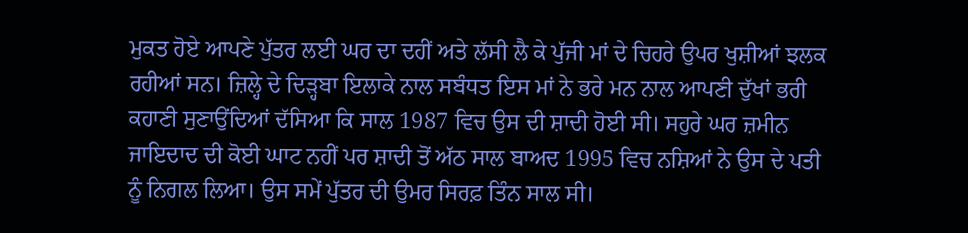ਮੁਕਤ ਹੋਏ ਆਪਣੇ ਪੁੱਤਰ ਲਈ ਘਰ ਦਾ ਦਹੀਂ ਅਤੇ ਲੱਸੀ ਲੈ ਕੇ ਪੁੱਜੀ ਮਾਂ ਦੇ ਚਿਹਰੇ ਉਪਰ ਖੁਸ਼ੀਆਂ ਝਲਕ ਰਹੀਆਂ ਸਨ। ਜ਼ਿਲ੍ਹੇ ਦੇ ਦਿੜ੍ਹਬਾ ਇਲਾਕੇ ਨਾਲ ਸਬੰਧਤ ਇਸ ਮਾਂ ਨੇ ਭਰੇ ਮਨ ਨਾਲ ਆਪਣੀ ਦੁੱਖਾਂ ਭਰੀ ਕਹਾਣੀ ਸੁਣਾਉਂਦਿਆਂ ਦੱਸਿਆ ਕਿ ਸਾਲ 1987 ਵਿਚ ਉਸ ਦੀ ਸ਼ਾਦੀ ਹੋਈ ਸੀ। ਸਹੁਰੇ ਘਰ ਜ਼ਮੀਨ ਜਾਇਦਾਦ ਦੀ ਕੋਈ ਘਾਟ ਨਹੀਂ ਪਰ ਸ਼ਾਦੀ ਤੋਂ ਅੱਠ ਸਾਲ ਬਾਅਦ 1995 ਵਿਚ ਨਸ਼ਿਆਂ ਨੇ ਉਸ ਦੇ ਪਤੀ ਨੂੰ ਨਿਗਲ ਲਿਆ। ਉਸ ਸਮੇਂ ਪੁੱਤਰ ਦੀ ਉਮਰ ਸਿਰਫ਼ ਤਿੰਨ ਸਾਲ ਸੀ।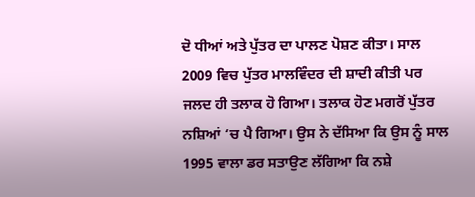ਦੋ ਧੀਆਂ ਅਤੇ ਪੁੱਤਰ ਦਾ ਪਾਲਣ ਪੋਸ਼ਣ ਕੀਤਾ। ਸਾਲ 2009 ਵਿਚ ਪੁੱਤਰ ਮਾਲਵਿੰਦਰ ਦੀ ਸ਼ਾਦੀ ਕੀਤੀ ਪਰ ਜਲਦ ਹੀ ਤਲਾਕ ਹੋ ਗਿਆ। ਤਲਾਕ ਹੋਣ ਮਗਰੋਂ ਪੁੱਤਰ ਨਸ਼ਿਆਂ ‘ਚ ਪੈ ਗਿਆ। ਉਸ ਨੇ ਦੱਸਿਆ ਕਿ ਉਸ ਨੂੰ ਸਾਲ 1995 ਵਾਲਾ ਡਰ ਸਤਾਉਣ ਲੱਗਿਆ ਕਿ ਨਸ਼ੇ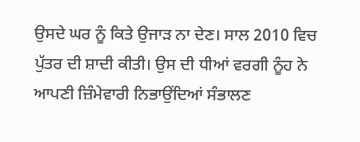ਉਸਦੇ ਘਰ ਨੂੰ ਕਿਤੇ ਉਜਾੜ ਨਾ ਦੇਣ। ਸਾਲ 2010 ਵਿਚ ਪੁੱਤਰ ਦੀ ਸ਼ਾਦੀ ਕੀਤੀ। ਉਸ ਦੀ ਧੀਆਂ ਵਰਗੀ ਨੂੰਹ ਨੇ ਆਪਣੀ ਜ਼ਿੰਮੇਵਾਰੀ ਨਿਭਾਉਂਦਿਆਂ ਸੰਭਾਲਣ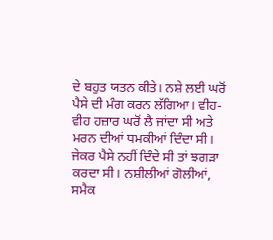ਦੇ ਬਹੁਤ ਯਤਨ ਕੀਤੇ। ਨਸ਼ੇ ਲਈ ਘਰੋਂ ਪੈਸੇ ਦੀ ਮੰਗ ਕਰਨ ਲੱਗਿਆ। ਵੀਹ-ਵੀਹ ਹਜ਼ਾਰ ਘਰੋਂ ਲੈ ਜਾਂਦਾ ਸੀ ਅਤੇ ਮਰਨ ਦੀਆਂ ਧਮਕੀਆਂ ਦਿੰਦਾ ਸੀ। ਜੇਕਰ ਪੈਸੇ ਨਹੀਂ ਦਿੰਦੇ ਸੀ ਤਾਂ ਝਗੜਾ ਕਰਦਾ ਸੀ। ਨਸ਼ੀਲੀਆਂ ਗੋਲੀਆਂ, ਸਮੈਕ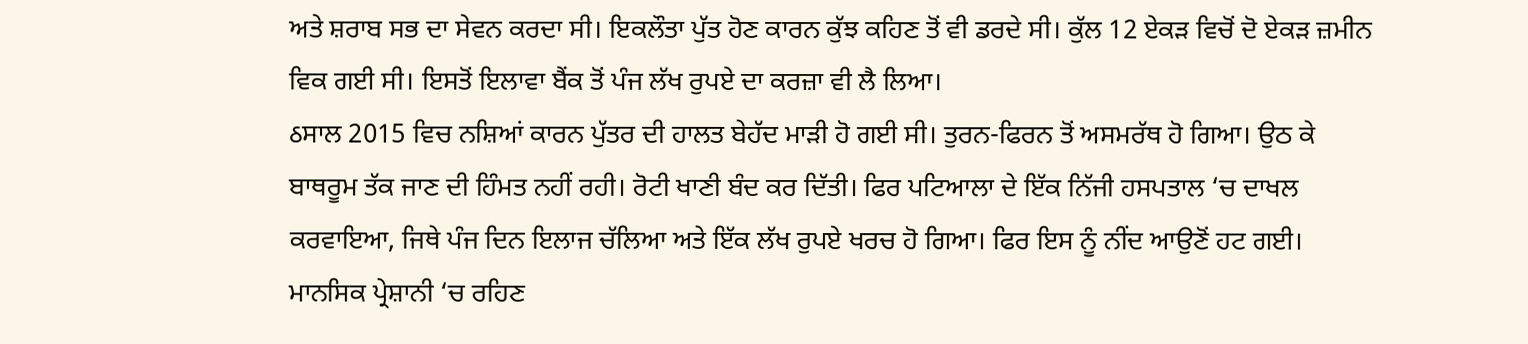ਅਤੇ ਸ਼ਰਾਬ ਸਭ ਦਾ ਸੇਵਨ ਕਰਦਾ ਸੀ। ਇਕਲੌਤਾ ਪੁੱਤ ਹੋਣ ਕਾਰਨ ਕੁੱਝ ਕਹਿਣ ਤੋਂ ਵੀ ਡਰਦੇ ਸੀ। ਕੁੱਲ 12 ਏਕੜ ਵਿਚੋਂ ਦੋ ਏਕੜ ਜ਼ਮੀਨ ਵਿਕ ਗਈ ਸੀ। ਇਸਤੋਂ ਇਲਾਵਾ ਬੈਂਕ ਤੋਂ ਪੰਜ ਲੱਖ ਰੁਪਏ ਦਾ ਕਰਜ਼ਾ ਵੀ ਲੈ ਲਿਆ।
ઠਸਾਲ 2015 ਵਿਚ ਨਸ਼ਿਆਂ ਕਾਰਨ ਪੁੱਤਰ ਦੀ ਹਾਲਤ ਬੇਹੱਦ ਮਾੜੀ ਹੋ ਗਈ ਸੀ। ਤੁਰਨ-ਫਿਰਨ ਤੋਂ ਅਸਮਰੱਥ ਹੋ ਗਿਆ। ਉਠ ਕੇ ਬਾਥਰੂਮ ਤੱਕ ਜਾਣ ਦੀ ਹਿੰਮਤ ਨਹੀਂ ਰਹੀ। ਰੋਟੀ ਖਾਣੀ ਬੰਦ ਕਰ ਦਿੱਤੀ। ਫਿਰ ਪਟਿਆਲਾ ਦੇ ਇੱਕ ਨਿੱਜੀ ਹਸਪਤਾਲ ‘ਚ ਦਾਖਲ ਕਰਵਾਇਆ, ਜਿਥੇ ਪੰਜ ਦਿਨ ਇਲਾਜ ਚੱਲਿਆ ਅਤੇ ਇੱਕ ਲੱਖ ਰੁਪਏ ਖਰਚ ਹੋ ਗਿਆ। ਫਿਰ ਇਸ ਨੂੰ ਨੀਂਦ ਆਉਣੋਂ ਹਟ ਗਈ। ਮਾਨਸਿਕ ਪ੍ਰੇਸ਼ਾਨੀ ‘ਚ ਰਹਿਣ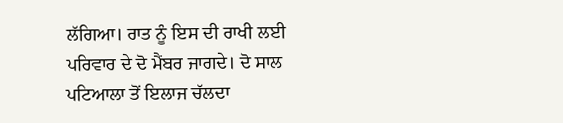ਲੱਗਿਆ। ਰਾਤ ਨੂੰ ਇਸ ਦੀ ਰਾਖੀ ਲਈ ਪਰਿਵਾਰ ਦੇ ਦੋ ਮੈਂਬਰ ਜਾਗਦੇ। ਦੋ ਸਾਲ ਪਟਿਆਲਾ ਤੋਂ ਇਲਾਜ ਚੱਲਦਾ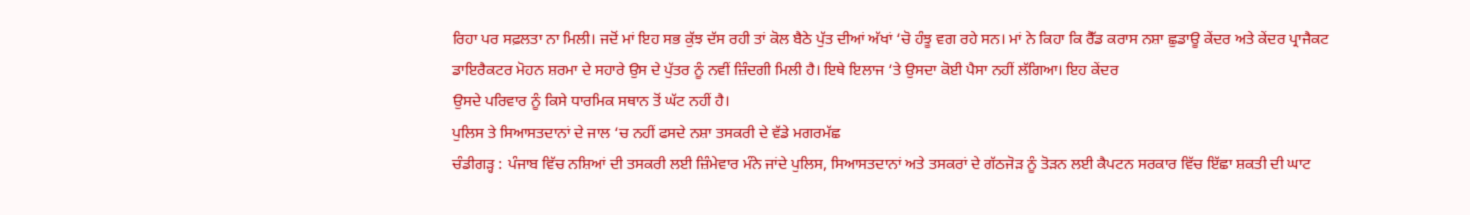ਰਿਹਾ ਪਰ ਸਫ਼ਲਤਾ ਨਾ ਮਿਲੀ। ਜਦੋਂ ਮਾਂ ਇਹ ਸਭ ਕੁੱਝ ਦੱਸ ਰਹੀ ਤਾਂ ਕੋਲ ਬੈਠੇ ਪੁੱਤ ਦੀਆਂ ਅੱਖਾਂ ‘ਚੋ ਹੰਝੂ ਵਗ ਰਹੇ ਸਨ। ਮਾਂ ਨੇ ਕਿਹਾ ਕਿ ਰੈੱਡ ਕਰਾਸ ਨਸ਼ਾ ਛੁਡਾਊ ਕੇਂਦਰ ਅਤੇ ਕੇਂਦਰ ਪ੍ਰਾਜੈਕਟ ਡਾਇਰੈਕਟਰ ਮੋਹਨ ਸ਼ਰਮਾ ਦੇ ਸਹਾਰੇ ਉਸ ਦੇ ਪੁੱਤਰ ਨੂੰ ਨਵੀਂ ਜ਼ਿੰਦਗੀ ਮਿਲੀ ਹੈ। ਇਥੇ ਇਲਾਜ ‘ਤੇ ਉਸਦਾ ਕੋਈ ਪੈਸਾ ਨਹੀਂ ਲੱਗਿਆ। ਇਹ ਕੇਂਦਰ
ਉਸਦੇ ਪਰਿਵਾਰ ਨੂੰ ਕਿਸੇ ਧਾਰਮਿਕ ਸਥਾਨ ਤੋਂ ਘੱਟ ਨਹੀਂ ਹੈ।
ਪੁਲਿਸ ਤੇ ਸਿਆਸਤਦਾਨਾਂ ਦੇ ਜਾਲ ‘ਚ ਨਹੀਂ ਫਸਦੇ ਨਸ਼ਾ ਤਸਕਰੀ ਦੇ ਵੱਡੇ ਮਗਰਮੱਛ
ਚੰਡੀਗੜ੍ਹ : ਪੰਜਾਬ ਵਿੱਚ ਨਸ਼ਿਆਂ ਦੀ ਤਸਕਰੀ ਲਈ ਜ਼ਿੰਮੇਵਾਰ ਮੰਨੇ ਜਾਂਦੇ ਪੁਲਿਸ, ਸਿਆਸਤਦਾਨਾਂ ਅਤੇ ਤਸਕਰਾਂ ਦੇ ਗੱਠਜੋੜ ਨੂੰ ਤੋੜਨ ਲਈ ਕੈਪਟਨ ਸਰਕਾਰ ਵਿੱਚ ਇੱਛਾ ਸ਼ਕਤੀ ਦੀ ਘਾਟ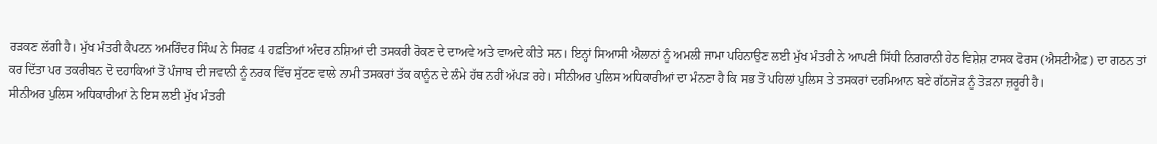ਰੜਕਣ ਲੱਗੀ ਹੈ। ਮੁੱਖ ਮੰਤਰੀ ਕੈਪਟਨ ਅਮਰਿੰਦਰ ਸਿੰਘ ਨੇ ਸਿਰਫ਼ 4 ਹਫ਼ਤਿਆਂ ਅੰਦਰ ਨਸ਼ਿਆਂ ਦੀ ਤਸਕਰੀ ਰੋਕਣ ਦੇ ਦਾਅਵੇ ਅਤੇ ਵਾਅਦੇ ਕੀਤੇ ਸਨ। ਇਨ੍ਹਾਂ ਸਿਆਸੀ ਐਲਾਨਾਂ ਨੂੰ ਅਮਲੀ ਜਾਮਾ ਪਹਿਨਾਉਣ ਲਈ ਮੁੱਖ ਮੰਤਰੀ ਨੇ ਆਪਣੀ ਸਿੱਧੀ ਨਿਗਰਾਨੀ ਹੇਠ ਵਿਸ਼ੇਸ਼ ਟਾਸਕ ਫੋਰਸ (ਐਸਟੀਐਫ਼) ਦਾ ਗਠਨ ਤਾਂ ਕਰ ਦਿੱਤਾ ਪਰ ਤਕਰੀਬਨ ਦੋ ਦਹਾਕਿਆਂ ਤੋਂ ਪੰਜਾਬ ਦੀ ਜਵਾਨੀ ਨੂੰ ਨਰਕ ਵਿੱਚ ਸੁੱਟਣ ਵਾਲੇ ਨਾਮੀ ਤਸਕਰਾਂ ਤੱਕ ਕਾਨੂੰਨ ਦੇ ਲੰਮੇ ਹੱਥ ਨਹੀਂ ਅੱਪੜ ਰਹੇ। ਸੀਨੀਅਰ ਪੁਲਿਸ ਅਧਿਕਾਰੀਆਂ ਦਾ ਮੰਨਣਾ ਹੈ ਕਿ ਸਭ ਤੋਂ ਪਹਿਲਾਂ ਪੁਲਿਸ ਤੇ ਤਸਕਰਾਂ ਦਰਮਿਆਨ ਬਣੇ ਗੱਠਜੋੜ ਨੂੰ ਤੋੜਨਾ ਜ਼ਰੂਰੀ ਹੈ।
ਸੀਨੀਅਰ ਪੁਲਿਸ ਅਧਿਕਾਰੀਆਂ ਨੇ ਇਸ ਲਈ ਮੁੱਖ ਮੰਤਰੀ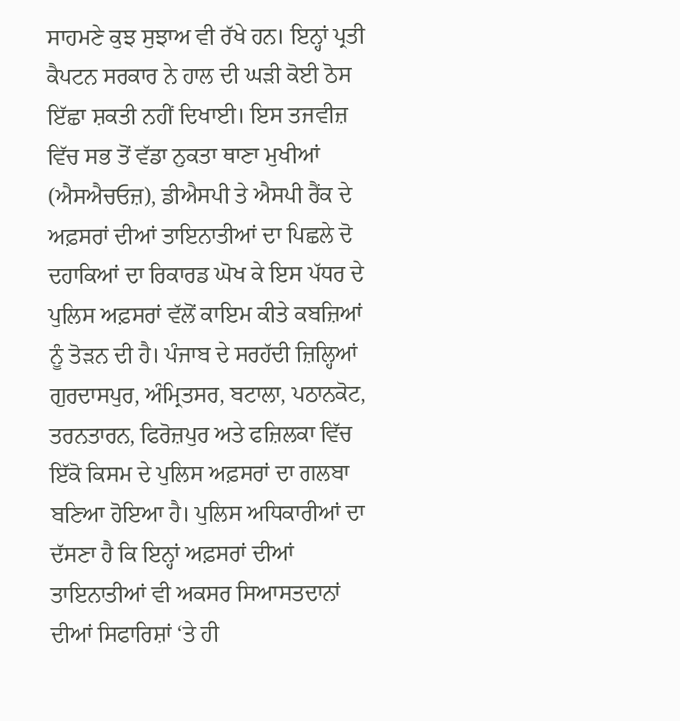ਸਾਹਮਣੇ ਕੁਝ ਸੁਝਾਅ ਵੀ ਰੱਖੇ ਹਨ। ਇਨ੍ਹਾਂ ਪ੍ਰਤੀ ਕੈਪਟਨ ਸਰਕਾਰ ਨੇ ਹਾਲ ਦੀ ਘੜੀ ਕੋਈ ਠੋਸ ਇੱਛਾ ਸ਼ਕਤੀ ਨਹੀਂ ਦਿਖਾਈ। ਇਸ ਤਜਵੀਜ਼ ਵਿੱਚ ਸਭ ਤੋਂ ਵੱਡਾ ਨੁਕਤਾ ਥਾਣਾ ਮੁਖੀਆਂ (ਐਸਐਚਓਜ਼), ਡੀਐਸਪੀ ਤੇ ਐਸਪੀ ਰੈਂਕ ਦੇ ਅਫ਼ਸਰਾਂ ਦੀਆਂ ਤਾਇਨਾਤੀਆਂ ਦਾ ਪਿਛਲੇ ਦੋ ਦਹਾਕਿਆਂ ਦਾ ਰਿਕਾਰਡ ਘੋਖ ਕੇ ਇਸ ਪੱਧਰ ਦੇ ਪੁਲਿਸ ਅਫ਼ਸਰਾਂ ਵੱਲੋਂ ਕਾਇਮ ਕੀਤੇ ਕਬਜ਼ਿਆਂ ਨੂੰ ਤੋੜਨ ਦੀ ਹੈ। ਪੰਜਾਬ ਦੇ ਸਰਹੱਦੀ ਜ਼ਿਲ੍ਹਿਆਂ ਗੁਰਦਾਸਪੁਰ, ਅੰਮ੍ਰਿਤਸਰ, ਬਟਾਲਾ, ਪਠਾਨਕੋਟ, ਤਰਨਤਾਰਨ, ਫਿਰੋਜ਼ਪੁਰ ਅਤੇ ਫਜ਼ਿਲਕਾ ਵਿੱਚ ਇੱਕੋ ਕਿਸਮ ਦੇ ਪੁਲਿਸ ਅਫ਼ਸਰਾਂ ਦਾ ਗਲਬਾ ਬਣਿਆ ਹੋਇਆ ਹੈ। ਪੁਲਿਸ ਅਧਿਕਾਰੀਆਂ ਦਾ ਦੱਸਣਾ ਹੈ ਕਿ ਇਨ੍ਹਾਂ ਅਫ਼ਸਰਾਂ ਦੀਆਂ ਤਾਇਨਾਤੀਆਂ ਵੀ ਅਕਸਰ ਸਿਆਸਤਦਾਨਾਂ ਦੀਆਂ ਸਿਫਾਰਿਸ਼ਾਂ ‘ਤੇ ਹੀ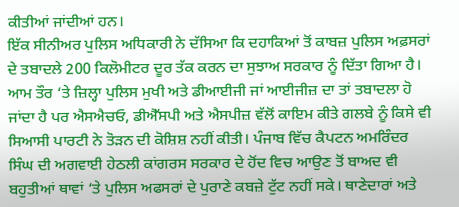ਕੀਤੀਆਂ ਜਾਂਦੀਆਂ ਹਨ।
ਇੱਕ ਸੀਨੀਅਰ ਪੁਲਿਸ ਅਧਿਕਾਰੀ ਨੇ ਦੱਸਿਆ ਕਿ ਦਹਾਕਿਆਂ ਤੋਂ ਕਾਬਜ਼ ਪੁਲਿਸ ਅਫ਼ਸਰਾਂ ਦੇ ਤਬਾਦਲੇ 200 ਕਿਲੋਮੀਟਰ ਦੂਰ ਤੱਕ ਕਰਨ ਦਾ ਸੁਝਾਅ ਸਰਕਾਰ ਨੂੰ ਦਿੱਤਾ ਗਿਆ ਹੈ। ਆਮ ਤੌਰ ‘ਤੇ ਜ਼ਿਲ੍ਹਾ ਪੁਲਿਸ ਮੁਖੀ ਅਤੇ ਡੀਆਈਜੀ ਜਾਂ ਆਈਜੀਜ਼ ਦਾ ਤਾਂ ਤਬਾਦਲਾ ਹੋ ਜਾਂਦਾ ਹੈ ਪਰ ਐਸਐਚਓ, ਡੀਐੱਸਪੀ ਅਤੇ ਐਸਪੀਜ਼ ਵੱਲੋਂ ਕਾਇਮ ਕੀਤੇ ਗਲਬੇ ਨੂੰ ਕਿਸੇ ਵੀ ਸਿਆਸੀ ਪਾਰਟੀ ਨੇ ਤੋੜਨ ਦੀ ਕੋਸ਼ਿਸ਼ ਨਹੀਂ ਕੀਤੀ। ਪੰਜਾਬ ਵਿੱਚ ਕੈਪਟਨ ਅਮਰਿੰਦਰ ਸਿੰਘ ਦੀ ਅਗਵਾਈ ਹੇਠਲੀ ਕਾਂਗਰਸ ਸਰਕਾਰ ਦੇ ਹੋਂਦ ਵਿਚ ਆਉਣ ਤੋਂ ਬਾਅਦ ਵੀ ਬਹੁਤੀਆਂ ਥਾਵਾਂ ‘ਤੇ ਪੁਲਿਸ ਅਫਸਰਾਂ ਦੇ ਪੁਰਾਣੇ ਕਬਜ਼ੇ ਟੁੱਟ ਨਹੀਂ ਸਕੇ। ਥਾਣੇਦਾਰਾਂ ਅਤੇ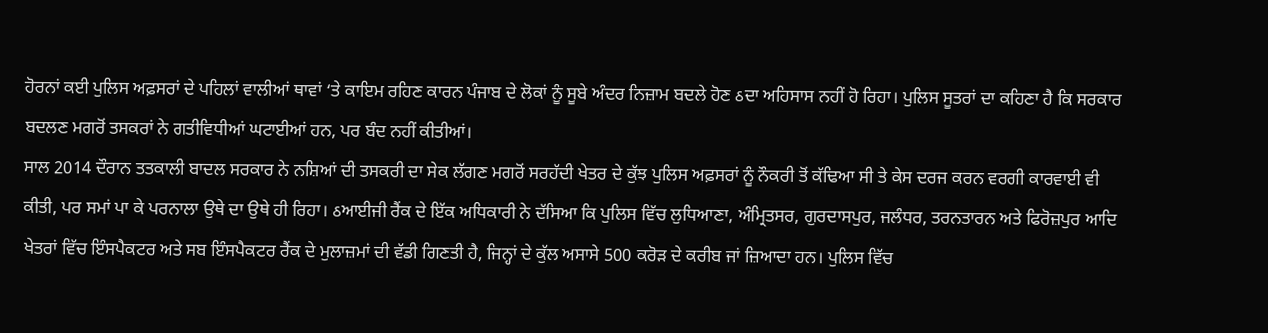ਹੋਰਨਾਂ ਕਈ ਪੁਲਿਸ ਅਫ਼ਸਰਾਂ ਦੇ ਪਹਿਲਾਂ ਵਾਲੀਆਂ ਥਾਵਾਂ ‘ਤੇ ਕਾਇਮ ਰਹਿਣ ਕਾਰਨ ਪੰਜਾਬ ਦੇ ਲੋਕਾਂ ਨੂੰ ਸੂਬੇ ਅੰਦਰ ਨਿਜ਼ਾਮ ਬਦਲੇ ਹੋਣ ઠਦਾ ਅਹਿਸਾਸ ਨਹੀਂ ਹੋ ਰਿਹਾ। ਪੁਲਿਸ ਸੂਤਰਾਂ ਦਾ ਕਹਿਣਾ ਹੈ ਕਿ ਸਰਕਾਰ ਬਦਲਣ ਮਗਰੋਂ ਤਸਕਰਾਂ ਨੇ ਗਤੀਵਿਧੀਆਂ ਘਟਾਈਆਂ ਹਨ, ਪਰ ਬੰਦ ਨਹੀਂ ਕੀਤੀਆਂ।
ਸਾਲ 2014 ਦੌਰਾਨ ਤਤਕਾਲੀ ਬਾਦਲ ਸਰਕਾਰ ਨੇ ਨਸ਼ਿਆਂ ਦੀ ਤਸਕਰੀ ਦਾ ਸੇਕ ਲੱਗਣ ਮਗਰੋਂ ਸਰਹੱਦੀ ਖੇਤਰ ਦੇ ਕੁੱਝ ਪੁਲਿਸ ਅਫ਼ਸਰਾਂ ਨੂੰ ਨੌਕਰੀ ਤੋਂ ਕੱਢਿਆ ਸੀ ਤੇ ਕੇਸ ਦਰਜ ਕਰਨ ਵਰਗੀ ਕਾਰਵਾਈ ਵੀ ਕੀਤੀ, ਪਰ ਸਮਾਂ ਪਾ ਕੇ ਪਰਨਾਲਾ ਉਥੇ ਦਾ ਉਥੇ ਹੀ ਰਿਹਾ। ઠਆਈਜੀ ਰੈਂਕ ਦੇ ਇੱਕ ਅਧਿਕਾਰੀ ਨੇ ਦੱਸਿਆ ਕਿ ਪੁਲਿਸ ਵਿੱਚ ਲੁਧਿਆਣਾ, ਅੰਮ੍ਰਿਤਸਰ, ਗੁਰਦਾਸਪੁਰ, ਜਲੰਧਰ, ਤਰਨਤਾਰਨ ਅਤੇ ਫਿਰੋਜ਼ਪੁਰ ਆਦਿ ਖੇਤਰਾਂ ਵਿੱਚ ਇੰਸਪੈਕਟਰ ਅਤੇ ਸਬ ਇੰਸਪੈਕਟਰ ਰੈਂਕ ਦੇ ਮੁਲਾਜ਼ਮਾਂ ਦੀ ਵੱਡੀ ਗਿਣਤੀ ਹੈ, ਜਿਨ੍ਹਾਂ ਦੇ ਕੁੱਲ ਅਸਾਸੇ 500 ਕਰੋੜ ਦੇ ਕਰੀਬ ਜਾਂ ਜ਼ਿਆਦਾ ਹਨ। ਪੁਲਿਸ ਵਿੱਚ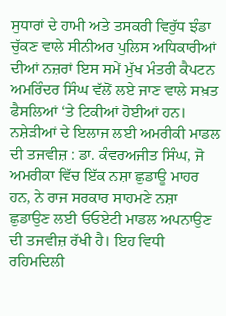ਸੁਧਾਰਾਂ ਦੇ ਹਾਮੀ ਅਤੇ ਤਸਕਰੀ ਵਿਰੁੱਧ ਝੰਡਾ ਚੁੱਕਣ ਵਾਲੇ ਸੀਨੀਅਰ ਪੁਲਿਸ ਅਧਿਕਾਰੀਆਂ ਦੀਆਂ ਨਜ਼ਰਾਂ ਇਸ ਸਮੇਂ ਮੁੱਖ ਮੰਤਰੀ ਕੈਪਟਨ ਅਮਰਿੰਦਰ ਸਿੰਘ ਵੱਲੋਂ ਲਏ ਜਾਣ ਵਾਲੇ ਸਖ਼ਤ ਫੈਸਲਿਆਂ ‘ਤੇ ਟਿਕੀਆਂ ਹੋਈਆਂ ਹਨ।
ਨਸ਼ੇੜੀਆਂ ਦੇ ਇਲਾਜ ਲਈ ਅਮਰੀਕੀ ਮਾਡਲ ਦੀ ਤਜਵੀਜ਼ : ਡਾ. ਕੰਵਰਅਜੀਤ ਸਿੰਘ, ਜੋ ਅਮਰੀਕਾ ਵਿੱਚ ਇੱਕ ਨਸ਼ਾ ਛੁਡਾਊ ਮਾਹਰ ਹਨ, ਨੇ ਰਾਜ ਸਰਕਾਰ ਸਾਹਮਣੇ ਨਸ਼ਾ ਛੁਡਾਉਣ ਲਈ ਓਓਏਟੀ ਮਾਡਲ ਅਪਨਾਉਣ ਦੀ ਤਜਵੀਜ਼ ਰੱਖੀ ਹੈ। ਇਹ ਵਿਧੀ ਰਹਿਮਦਿਲੀ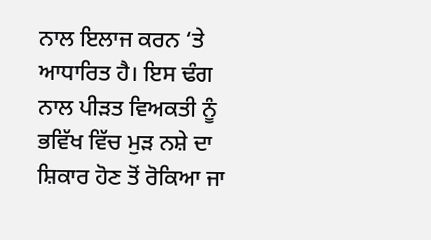ਨਾਲ ਇਲਾਜ ਕਰਨ ‘ਤੇ ਆਧਾਰਿਤ ਹੈ। ਇਸ ਢੰਗ ਨਾਲ ਪੀੜਤ ਵਿਅਕਤੀ ਨੂੰ ਭਵਿੱਖ ਵਿੱਚ ਮੁੜ ਨਸ਼ੇ ਦਾ ਸ਼ਿਕਾਰ ਹੋਣ ਤੋਂ ਰੋਕਿਆ ਜਾ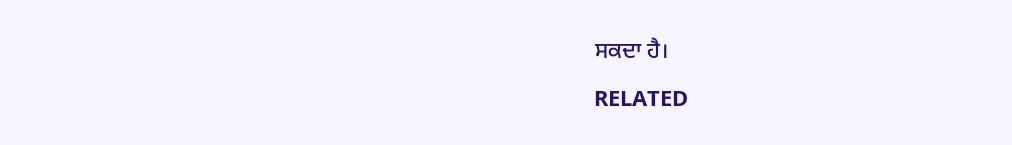ਸਕਦਾ ਹੈ।

RELATED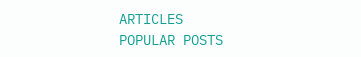ARTICLES
POPULAR POSTS